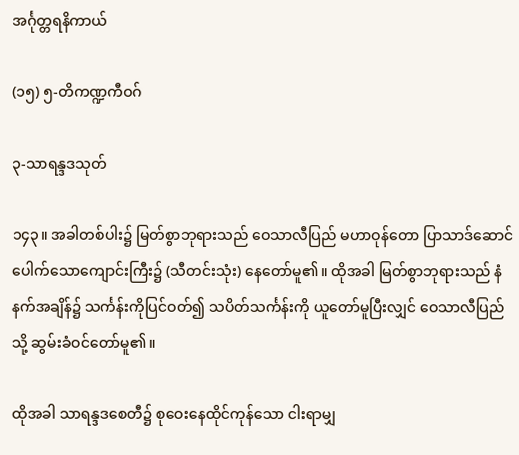အင်္ဂုတ္တရနိကာယ်

(၁၅) ၅-တိကဏ္ဍကီဝဂ်

၃-သာရန္ဒဒသုတ်

၁၄၃။ အခါတစ်ပါး၌ မြတ်စွာဘုရားသည် ဝေသာလီပြည် မဟာဝုန်တော ပြာသာဒ်ဆောင်ပေါက်သောကျောင်းကြီး၌ (သီတင်းသုံး) နေတော်မူ၏။ ထိုအခါ မြတ်စွာဘုရားသည် နံနက်အချိန်၌ သင်္ကန်းကိုပြင်ဝတ်၍ သပိတ်သင်္ကန်းကို ယူတော်မူပြီးလျှင် ဝေသာလီပြည်သို့ ဆွမ်းခံဝင်တော်မူ၏။

ထိုအခါ သာရန္ဒဒစေတီ၌ စုဝေးနေထိုင်ကုန်သော ငါးရာမျှ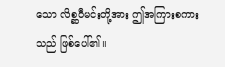သော လိစ္ဆဝီမင်းတို့အား ဤအကြားစကားသည် ဖြစ်ပေါ်၏။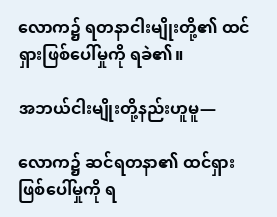လောက၌ ရတနာငါးမျိုးတို့၏ ထင်ရှားဖြစ်ပေါ်မှုကို ရခဲ၏။

အဘယ်ငါးမျိုးတို့နည်းဟူမူ—

လောက၌ ဆင်ရတနာ၏ ထင်ရှားဖြစ်ပေါ်မှုကို ရ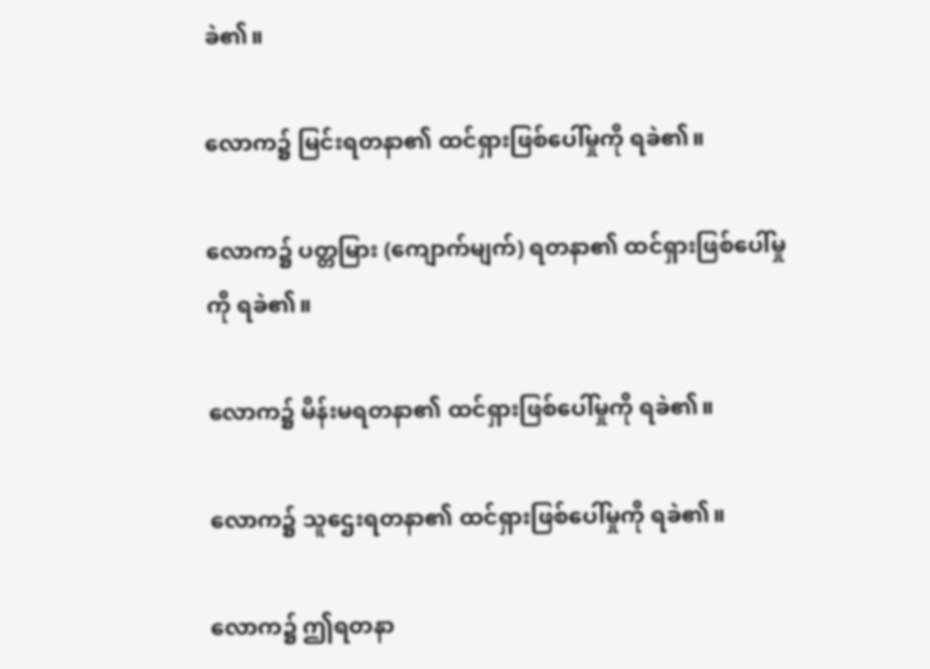ခဲ၏။

လောက၌ မြင်းရတနာ၏ ထင်ရှားဖြစ်ပေါ်မှုကို ရခဲ၏။

လောက၌ ပတ္တမြား (ကျောက်မျက်) ရတနာ၏ ထင်ရှားဖြစ်ပေါ်မှုကို ရခဲ၏။

လောက၌ မိန်းမရတနာ၏ ထင်ရှားဖြစ်ပေါ်မှုကို ရခဲ၏။

လောက၌ သူဌေးရတနာ၏ ထင်ရှားဖြစ်ပေါ်မှုကို ရခဲ၏။

လောက၌ ဤရတနာ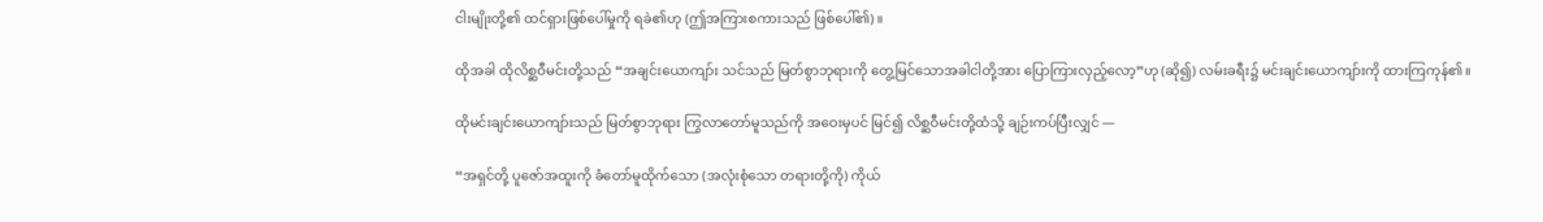ငါးမျိုးတို့၏ ထင်ရှားဖြစ်ပေါ်မှုကို ရခဲ၏ဟု (ဤအကြားစကားသည် ဖြစ်ပေါ်၏)။

ထိုအခါ ထိုလိစ္ဆဝီမင်းတို့သည် “အချင်းယောကျာ်း သင်သည် မြတ်စွာဘုရားကို တွေ့မြင်သောအခါငါတို့အား ပြောကြားလှည့်လော့”ဟု (ဆို၍) လမ်းခရီး၌ မင်းချင်းယောကျာ်းကို ထားကြကုန်၏။

ထိုမင်းချင်းယောကျာ်းသည် မြတ်စွာဘုရား ကြွလာတော်မူသည်ကို အဝေးမှပင် မြင်၍ လိစ္ဆဝီမင်းတို့ထံသို့ ချဉ်းကပ်ပြီးလျှင် —

“အရှင်တို့ ပူဇော်အထူးကို ခံတော်မူထိုက်သော (အလုံးစုံသော တရားတို့ကို) ကိုယ်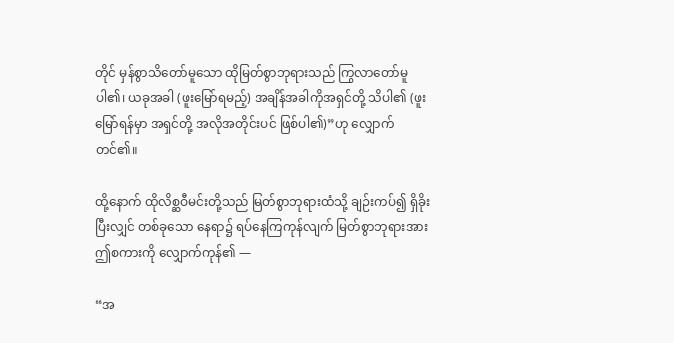တိုင် မှန်စွာသိတော်မူသော ထိုမြတ်စွာဘုရားသည် ကြွလာတော်မူပါ၏၊ ယခုအခါ (ဖူးမြော်ရမည့်) အချိန်အခါကိုအရှင်တို့ သိပါ၏ (ဖူးမြော်ရန်မှာ အရှင်တို့ အလိုအတိုင်းပင် ဖြစ်ပါ၏)”ဟု လျှောက်တင်၏။

ထို့နောက် ထိုလိစ္ဆဝီမင်းတို့သည် မြတ်စွာဘုရားထံသို့ ချဉ်းကပ်၍ ရှိခိုးပြီးလျှင် တစ်ခုသော နေရာ၌ ရပ်နေကြကုန်လျက် မြတ်စွာဘုရားအား ဤစကားကို လျှောက်ကုန်၏ —

“အ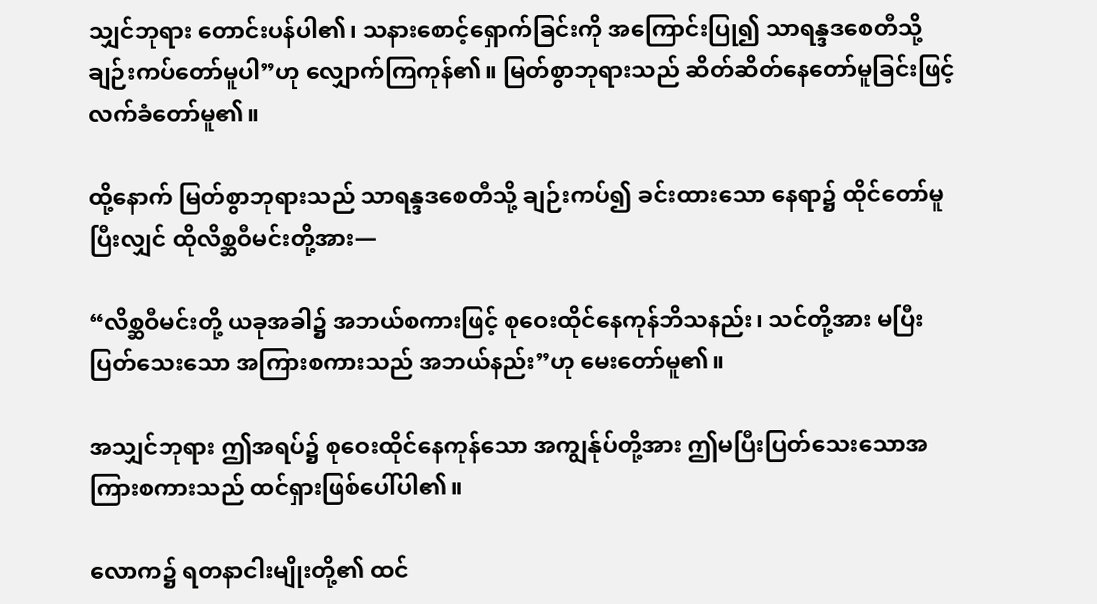သျှင်ဘုရား တောင်းပန်ပါ၏၊ သနားစောင့်ရှောက်ခြင်းကို အကြောင်းပြု၍ သာရန္ဒဒစေတီသို့ချဉ်းကပ်တော်မူပါ”ဟု လျှောက်ကြကုန်၏။ မြတ်စွာဘုရားသည် ဆိတ်ဆိတ်နေတော်မူခြင်းဖြင့် လက်ခံတော်မူ၏။

ထို့နောက် မြတ်စွာဘုရားသည် သာရန္ဒဒစေတီသို့ ချဉ်းကပ်၍ ခင်းထားသော နေရာ၌ ထိုင်တော်မူပြီးလျှင် ထိုလိစ္ဆဝီမင်းတို့အား—

“လိစ္ဆဝီမင်းတို့ ယခုအခါ၌ အဘယ်စကားဖြင့် စုဝေးထိုင်နေကုန်ဘိသနည်း၊ သင်တို့အား မပြီးပြတ်သေးသော အကြားစကားသည် အဘယ်နည်း”ဟု မေးတော်မူ၏။

အသျှင်ဘုရား ဤအရပ်၌ စုဝေးထိုင်နေကုန်သော အကျွန်ုပ်တို့အား ဤမပြီးပြတ်သေးသောအကြားစကားသည် ထင်ရှားဖြစ်ပေါ်ပါ၏။

လောက၌ ရတနာငါးမျိုးတို့၏ ထင်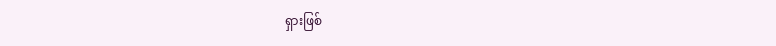ရှားဖြစ်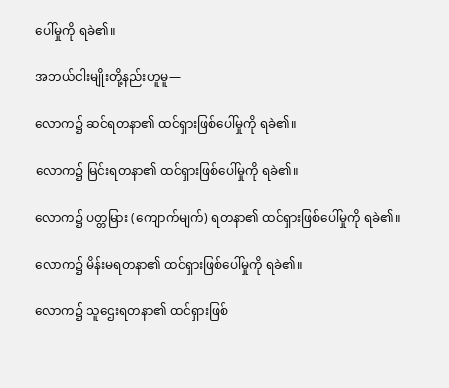ပေါ်မှုကို ရခဲ၏။

အဘယ်ငါးမျိုးတို့နည်းဟူမူ—

လောက၌ ဆင်ရတနာ၏ ထင်ရှားဖြစ်ပေါ်မှုကို ရခဲ၏။

လောက၌ မြင်းရတနာ၏ ထင်ရှားဖြစ်ပေါ်မှုကို ရခဲ၏။

လောက၌ ပတ္တမြား (ကျောက်မျက်) ရတနာ၏ ထင်ရှားဖြစ်ပေါ်မှုကို ရခဲ၏။

လောက၌ မိန်းမရတနာ၏ ထင်ရှားဖြစ်ပေါ်မှုကို ရခဲ၏။

လောက၌ သူဌေးရတနာ၏ ထင်ရှားဖြစ်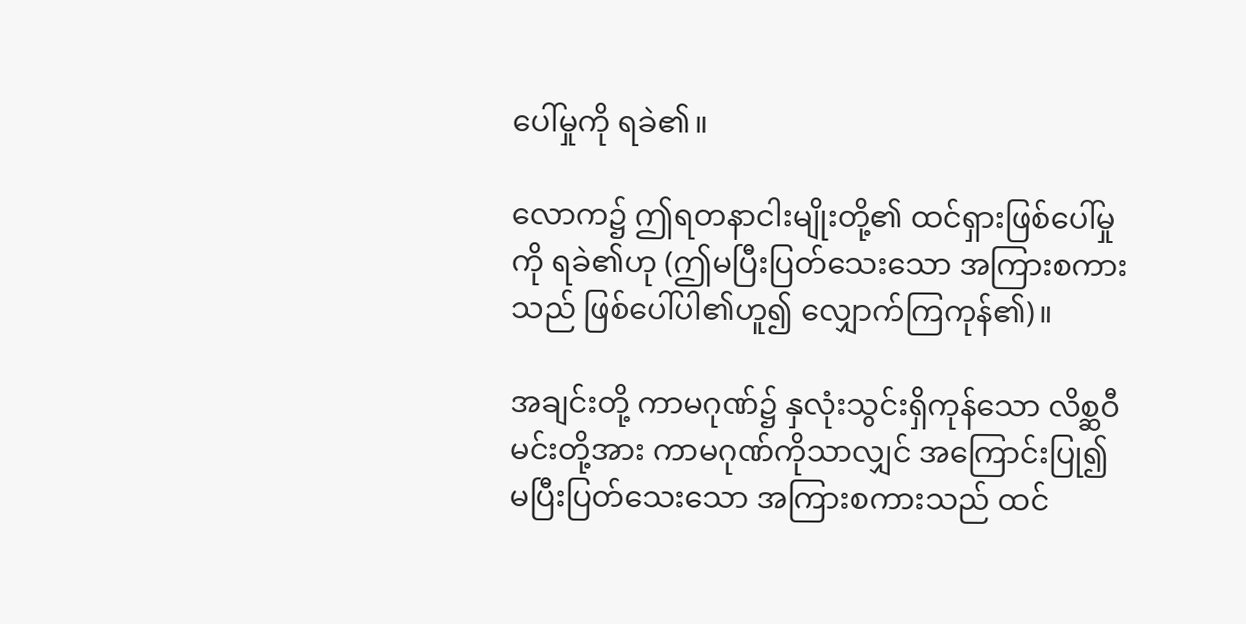ပေါ်မှုကို ရခဲ၏။

လောက၌ ဤရတနာငါးမျိုးတို့၏ ထင်ရှားဖြစ်ပေါ်မှုကို ရခဲ၏ဟု (ဤမပြီးပြတ်သေးသော အကြားစကားသည် ဖြစ်ပေါ်ပါ၏ဟူ၍ လျှောက်ကြကုန်၏)။

အချင်းတို့ ကာမဂုဏ်၌ နှလုံးသွင်းရှိကုန်သော လိစ္ဆဝီမင်းတို့အား ကာမဂုဏ်ကိုသာလျှင် အကြောင်းပြု၍ မပြီးပြတ်သေးသော အကြားစကားသည် ထင်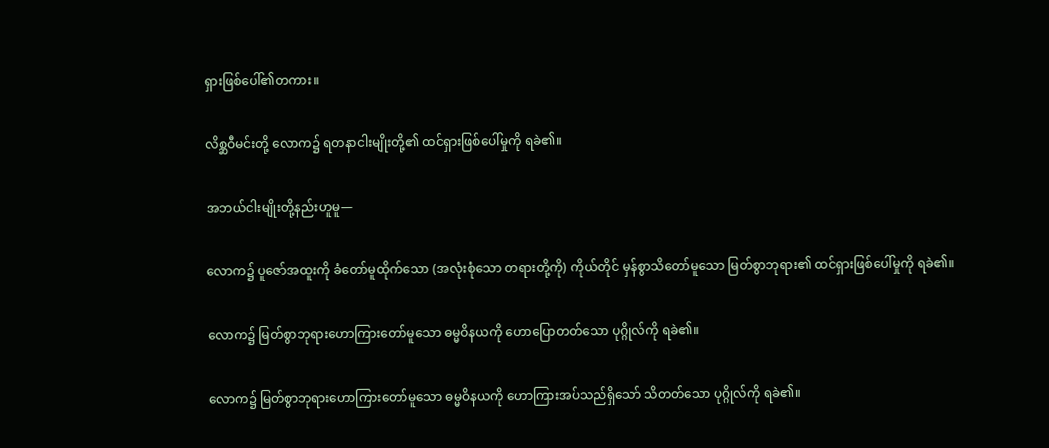ရှားဖြစ်ပေါ်၏တကား။

လိစ္ဆဝီမင်းတို့ လောက၌ ရတနာငါးမျိုးတို့၏ ထင်ရှားဖြစ်ပေါ်မှုကို ရခဲ၏။

အဘယ်ငါးမျိုးတို့နည်းဟူမူ—

လောက၌ ပူဇော်အထူးကို ခံတော်မူထိုက်သော (အလုံးစုံသော တရားတို့ကို) ကိုယ်တိုင် မှန်စွာသိတော်မူသော မြတ်စွာဘုရား၏ ထင်ရှားဖြစ်ပေါ်မှုကို ရခဲ၏။

လောက၌ မြတ်စွာဘုရားဟောကြားတော်မူသော ဓမ္မဝိနယကို ဟောပြောတတ်သော ပုဂ္ဂိုလ်ကို ရခဲ၏။

လောက၌ မြတ်စွာဘုရားဟောကြားတော်မူသော ဓမ္မဝိနယကို ဟောကြားအပ်သည်ရှိသော် သိတတ်သော ပုဂ္ဂိုလ်ကို ရခဲ၏။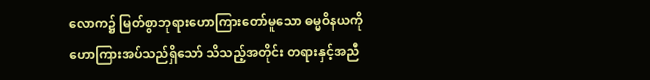လောက၌ မြတ်စွာဘုရားဟောကြားတော်မူသော ဓမ္မဝိနယကို ဟောကြားအပ်သည်ရှိသော် သိသည့်အတိုင်း တရားနှင့်အညီ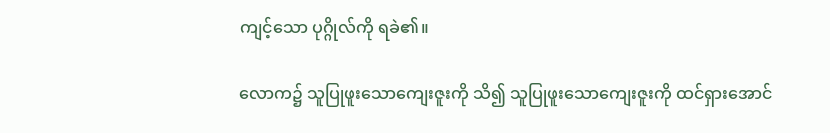ကျင့်သော ပုဂ္ဂိုလ်ကို ရခဲ၏။

လောက၌ သူပြုဖူးသောကျေးဇူးကို သိ၍ သူပြုဖူးသောကျေးဇူးကို ထင်ရှားအောင်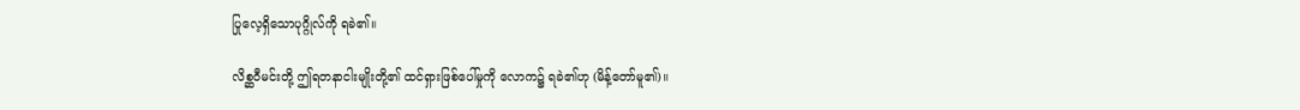ပြုလေ့ရှိသောပုဂ္ဂိုလ်ကို ရခဲ၏။

လိစ္ဆဝီမင်းတို့ ဤရတနာငါးမျိုးတို့၏ ထင်ရှားဖြစ်ပေါ်မှုကို လောက၌ ရခဲ၏ဟု (မိန့်တော်မူ၏)။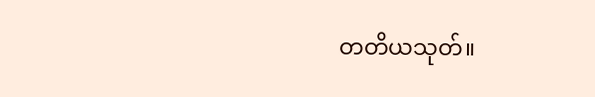တတိယသုတ်။